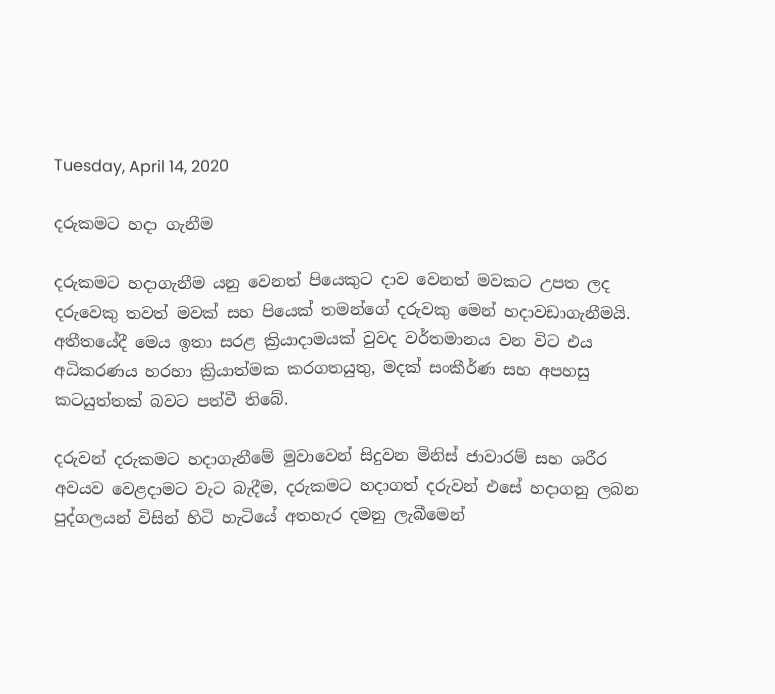Tuesday, April 14, 2020

දරුකමට හදා ගැනීම

දරුකමට හදාගැනීම යනු වෙනත් පියෙකුට දාව වෙනත් මවකට උපත ලද දරුවෙකු තවත් මවක් සහ පියෙක් තමන්ගේ දරුවකු මෙන් හදාවඩාගැනීමයි. අතීතයේදී මෙය ඉතා සරළ ක්‍රියාදාමයක් වුවද වර්තමානය වන විට එය අධිකරණය හරහා ක්‍රියාත්මක කරගතයුතු, මදක් සංකීර්ණ සහ අපහසු කටයුත්තක් බවට පත්වී තිබේ.

දරුවන් දරුකමට හදාගැනීමේ මුවාවෙන් සිදුවන මිනිස් ජාවාරම් සහ ශරීර අවයව වෙළදාමට වැට බැදීම, දරුකමට හදාගත් දරුවන් එසේ හදාගනු ලබන පුද්ගලයන් විසින් හිටි හැටියේ අතහැර දමනු ලැබීමෙන්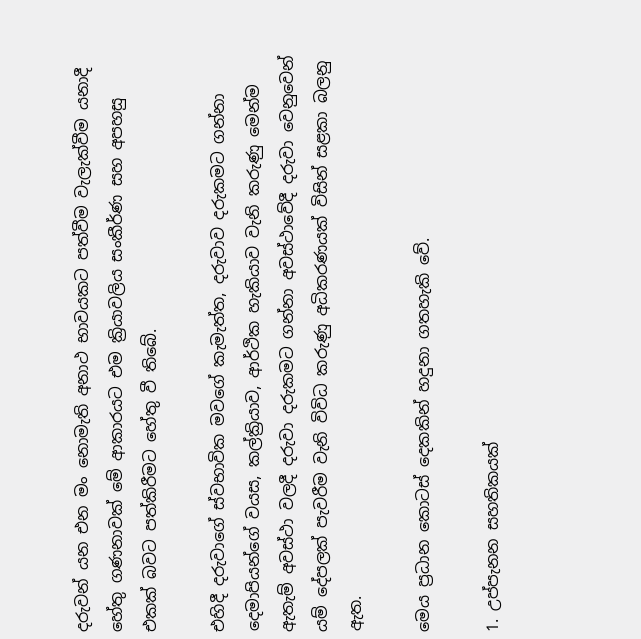දරුවන් යන එන මං නොමැති අනාථ භාවයකට පත්වීම වැලැක්වීම යනාදී හේතු ගණනාවක් මේ ආකාරයට එම ක්‍රියාවලිය සංකීර්ණ සහ අපහසු එකක් බවට පත්කිරීමට හේතු වී තිබේ.

එහිදී දරුවාගේ ස්වභාවික මවගේ කැමැත්ත, දරුවාව දරුකමට ගන්නා දෙමාපියන්ගේ වයස, කල්ක්‍රියාව, ආර්ථික හැකියාව වැනි කරුණු මෙන්ම ඇතැම් අවස්ථා වලදී දරුවා දරුකමට ගන්නා අවස්ථාවේදී දරුවා වෙනුවෙන් යම් දේපලක් පැවරීම වැනි විවිධ කරුණු අධිකරණයක් විසින් සළකා බලනු ඇත.

මෙය ප්‍රධාන කොටස් දෙකකින් හදුනා ගතහැකි වේ.

1. උප්පැනන සහතිකයක්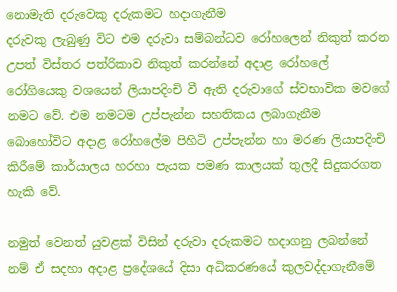නොමැති දරුවෙකු දරුකමට හදාගැනීම
දරුවකු ලැබුණු විට එම දරුවා සම්බන්ධව රෝහලෙන් නිකුත් කරන උපත් විස්තර පත්රිකාව නිකුත් කරන්නේ අදාළ රෝහලේ රෝගියෙකු වශයෙන් ලියාපදිංචි වී ඇති දරුවාගේ ස්වභාවික මවගේ නමට වේ. එම නමටම උප්පැන්න සහතිකය ලබාගැනීම බොහෝවිට අදාළ රෝහලේම පිහිටි උප්පැන්න හා මරණ ලියාපදිංචි කිරීමේ කාර්යාලය හරහා පැයක පමණ කාලයක් තුලදී සිදුකරගත හැකි වේ.

නමුත් වෙනත් යුවළක් විසින් දරුවා දරුකමට හදාගනු ලබන්නේ නම් ඒ සදහා අදාළ ප්‍රදේශයේ දිසා අධිකරණයේ කුලවද්දාගැනීමේ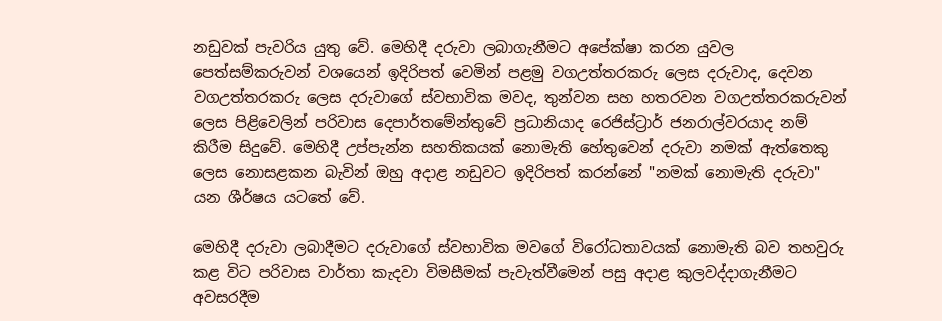නඩුවක් පැවරිය යුතු වේ. මෙහිදී දරුවා ලබාගැනීමට අපේක්ෂා කරන යුවල පෙත්සම්කරුවන් වශයෙන් ඉදිරිපත් වෙමින් පළමු වගඋත්තරකරු ලෙස දරුවාද, දෙවන වගඋත්තරකරු ලෙස දරුවාගේ ස්වභාවික මවද, තුන්වන සහ හතරවන වගඋත්තරකරුවන් ලෙස පිළිවෙලින් පරිවාස දෙපාර්තමේන්තුවේ ප්‍රධානියාද රෙජිස්ට්‍රාර් ජනරාල්වරයාද නම් කිරීම සිදුවේ. මෙහිදී උප්පැන්න සහතිකයක් නොමැති හේතුවෙන් දරුවා නමක් ඇත්තෙකු ලෙස නොසළකන බැවින් ඔහු අදාළ නඩුවට ඉදිරිපත් කරන්නේ "නමක් නොමැති දරුවා" යන ශීර්ෂය යටතේ වේ.

මෙහිදී දරුවා ලබාදීමට දරුවාගේ ස්වභාවික මවගේ විරෝධතාවයක් නොමැති බව තහවුරු කළ විට පරිවාස වාර්තා කැදවා විමසීමක් පැවැත්වීමෙන් පසු අදාළ කුලවද්දාගැනීමට අවසරදීම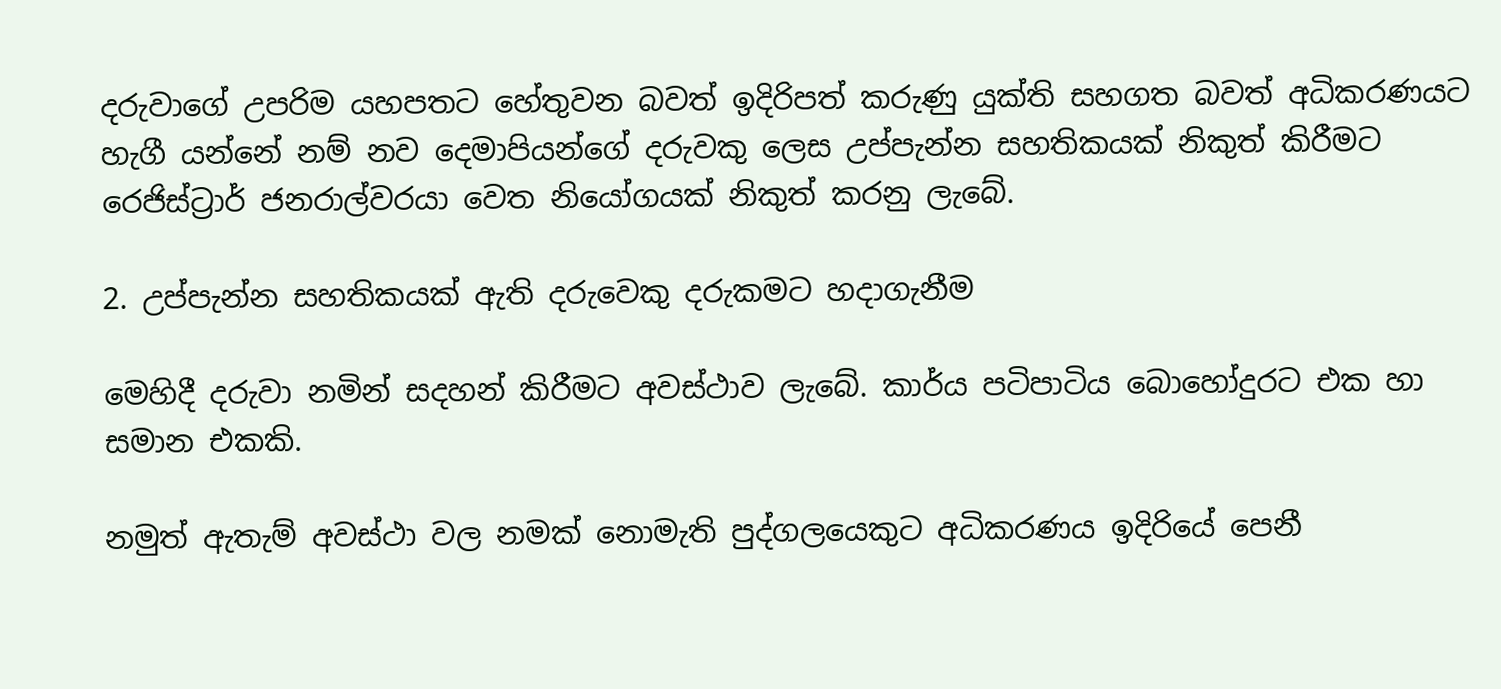දරුවාගේ උපරිම යහපතට හේතුවන බවත් ඉදිරිපත් කරුණු යුක්ති සහගත බවත් අධිකරණයට හැගී යන්නේ නම් නව දෙමාපියන්ගේ දරුවකු ලෙස උප්පැන්න සහතිකයක් නිකුත් කිරීමට රෙජිස්ට්‍රාර් ජනරාල්වරයා වෙත නියෝගයක් නිකුත් කරනු ලැබේ.

2. උප්පැන්න සහතිකයක් ඇති දරුවෙකු දරුකමට හදාගැනීම

මෙහිදී දරුවා නමින් සදහන් කිරීමට අවස්ථාව ලැබේ. කාර්ය පටිපාටිය බොහෝදුරට එක හා සමාන එකකි.

නමුත් ඇතැම් අවස්ථා වල නමක් නොමැති පුද්ගලයෙකුට අධිකරණය ඉදිරියේ පෙනී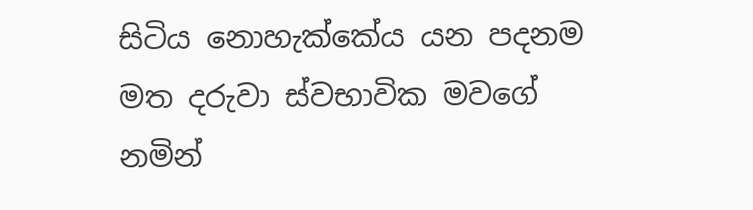සිටිය නොහැක්කේය යන පදනම මත දරුවා ස්වභාවික මවගේ නමින්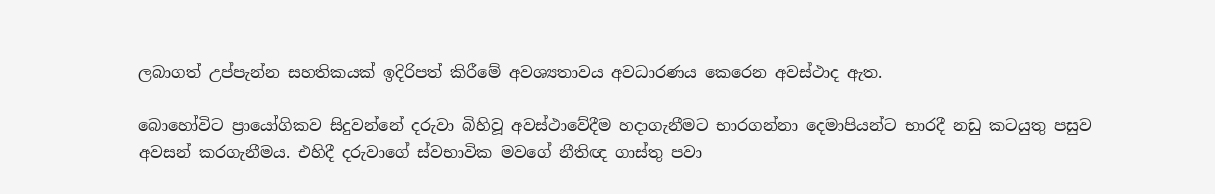ලබාගත් උප්පැන්න සහතිකයක් ඉදිරිපත් කිරීමේ අවශ්‍යතාවය අවධාරණය කෙරෙන අවස්ථාද ඇත.

බොහෝවිට ප්‍රායෝගිකව සිදුවන්නේ දරුවා බිහිවූ අවස්ථාවේදීම හදාගැනීමට භාරගන්නා දෙමාපියන්ට භාරදී නඩු කටයුතු පසුව අවසන් කරගැනීමය. එහිදී දරුවාගේ ස්වභාවික මවගේ නීතිඥ ගාස්තු පවා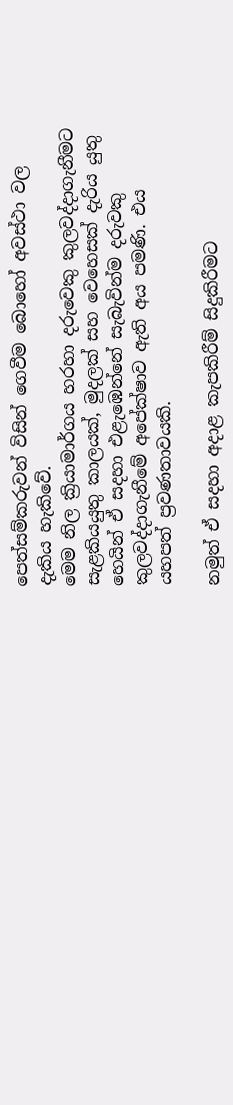පෙත්සම්කරුවන් විසින් ගෙවීම බොහෝ අවස්ථා වල දැකිය හැකිවේ.
මෙම නිල ක්‍රියාමාර්ගය හරහා දරුවෙකු කුලවද්දාගැනීමට සැළකියයුතු කාලයක්, මුදලක් සහ වෙහෙසක් දැරිය යුතු හෙයින් ඒ සදහා එළැඹෙන්නේ සැබැවින්ම දරුවකු කුලවද්දාගැනීමේ අපේක්ෂාව ඇති අය පමණි. එය යහපත් ප්‍රවණතාවයකි.

නමුත් ඒ සදහා අදාළ කැපකිරීම් සිදුකිරීමට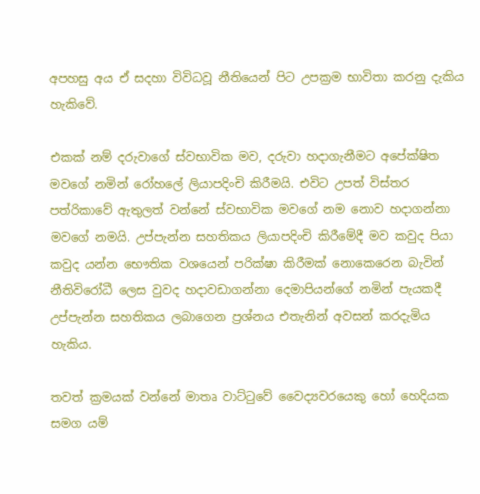අපහසු අය ඒ සදහා විවිධවූ නීතියෙන් පිට උපක්‍රම භාවිතා කරනු දැකිය හැකිවේ.

එකක් නම් දරුවාගේ ස්වභාවික මව, දරුවා හදාගැනීමට අපේක්ෂිත මවගේ නමින් රෝහලේ ලියාපදිංචි කිරීමයි. එවිට උපත් විස්තර පත්රිකාවේ ඇතුලත් වන්නේ ස්වභාවික මවගේ නම නොව හදාගන්නා මවගේ නමයි. උප්පැන්න සහතිකය ලියාපදිංචි කිරීමේදී මව කවුද පියා කවුද යන්න භෞතික වශයෙන් පරික්ෂා කිරීමක් නොකෙරෙන බැවින් නීතිවිරෝධී ලෙස වුවද හදාවඩාගන්නා දෙමාපියන්ගේ නමින් පැයකදී උප්පැන්න සහතිකය ලබාගෙන ප්‍රශ්නය එතැනින් අවසන් කරදැමිය හැකිය.

තවත් ක්‍රමයක් වන්නේ මාතෘ වාට්ටුවේ වෛද්‍යවරයෙකු හෝ හෙදියක සමග යම්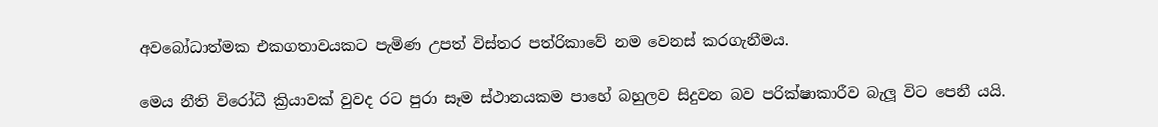අවබෝධාත්මක එකගතාවයකට පැමිණ උපත් විස්තර පත්රිකාවේ නම වෙනස් කරගැනීමය.

මෙය නීති විරෝධී ක්‍රියාවක් වුවද රට පුරා සෑම ස්ථානයකම පාහේ බහුලව සිදුවන බව පරික්ෂාකාරීව බැලූ විට පෙනී යයි.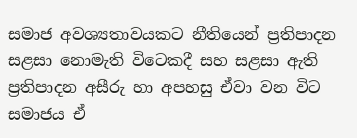සමාජ අවශ්‍යතාවයකට නීතියෙන් ප්‍රතිපාදන සළසා නොමැති විටෙකදී සහ සළසා ඇති ප්‍රතිපාදන අසීරු හා අපහසු ඒවා වන විට සමාජය ඒ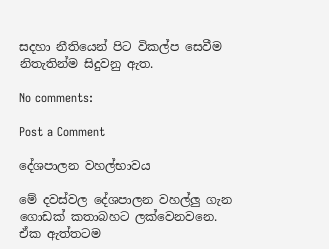සදහා නීතියෙන් පිට විකල්ප සෙවීම නිතැතින්ම සිදුවනු ඇත.

No comments:

Post a Comment

දේශපාලන වහල්භාවය

මේ දවස්වල දේශපාලන වහල්ලු ගැන ගොඩක් කතාබහට ලක්වෙනවනෙ. ඒක ඇත්තටම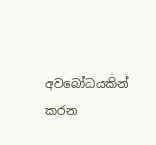අවබෝධයකින් කරන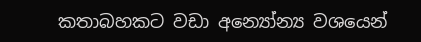කතාබහකට වඩා අන්‍යෝන්‍ය වශයෙන්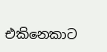එකිනෙකාට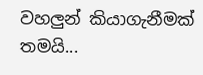වහලුන් කියාගැනීමක් තමයි...